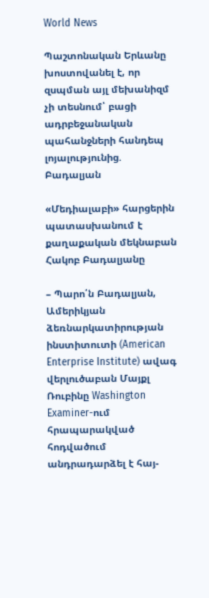World News

Պաշտոնական Երևանը խոստովանել է, որ զսպման այլ մեխանիզմ չի տեսնում՝ բացի ադրբեջանական պահանջների հանդեպ լոյալությունից. Բադալյան

«Մեդիալաբի» հարցերին պատասխանում է քաղաքական մեկնաբան Հակոբ Բադալյանը

– Պարո՛ն Բադալյան, Ամերիկյան ձեռնարկատիրության ինստիտուտի (American Enterprise Institute) ավագ վերլուծաբան Մայքլ Ռուբինը Washington Examiner-ում հրապարակված հոդվածում անդրադարձել է հայ-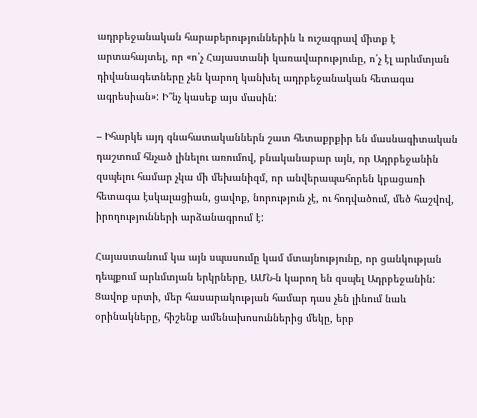ադրբեջանական հարաբերություններին և ուշագրավ միտք է արտահայտել, որ «ո՛չ Հայաստանի կառավարությունը, ո՛չ էլ արևմտյան դիվանագետները չեն կարող կանխել ադրբեջանական հետագա ագրեսիան»: Ի՞նչ կասեք այս մասին:

– Իհարկե այդ գնահատականներն շատ հետաքրքիր են մասնագիտական դաշտում հնչած լինելու առումով, բնականաբար այն, որ Ադրբեջանին զսպելու համար չկա մի մեխանիզմ, որ անվերապահորեն կբացառի հետագա էսկալացիան, ցավոք, նորություն չէ, ու հոդվածում, մեծ հաշվով, իրողությունների արձանագրում է:

Հայաստանում կա այն սպասումը կամ մտայնությունը, որ ցանկության դեպքում արևմտյան երկրները, ԱՄՆ-ն կարող են զսպել Ադրբեջանին: Ցավոք սրտի, մեր հասարակության համար դաս չեն լինում նաև օրինակները, հիշենք ամենախոսուններից մեկը, երբ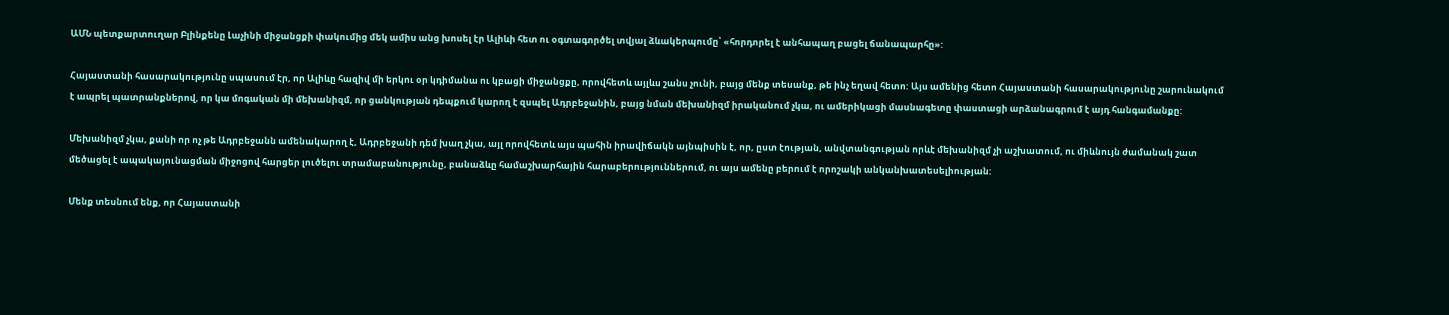ԱՄՆ պետքարտուղար Բլինքենը Լաչինի միջանցքի փակումից մեկ ամիս անց խոսել էր Ալիևի հետ ու օգտագործել տվյալ ձևակերպումը՝ «հորդորել է անհապաղ բացել ճանապարհը»:

Հայաստանի հասարակությունը սպասում էր, որ Ալիևը հազիվ մի երկու օր կդիմանա ու կբացի միջանցքը, որովհետև այլևս շանս չունի, բայց մենք տեսանք, թե ինչ եղավ հետո: Այս ամենից հետո Հայաստանի հասարակությունը շարունակում է ապրել պատրանքներով, որ կա մոգական մի մեխանիզմ, որ ցանկության դեպքում կարող է զսպել Ադրբեջանին, բայց նման մեխանիզմ իրականում չկա, ու ամերիկացի մասնագետը փաստացի արձանագրում է այդ հանգամանքը:

Մեխանիզմ չկա, քանի որ ոչ թե Ադրբեջանն ամենակարող է, Ադրբեջանի դեմ խաղ չկա, այլ որովհետև այս պահին իրավիճակն այնպիսին է, որ, ըստ էության, անվտանգության որևէ մեխանիզմ չի աշխատում, ու միևնույն ժամանակ շատ մեծացել է ապակայունացման միջոցով հարցեր լուծելու տրամաբանությունը, բանաձևը համաշխարհային հարաբերություններում, ու այս ամենը բերում է որոշակի անկանխատեսելիության:

Մենք տեսնում ենք, որ Հայաստանի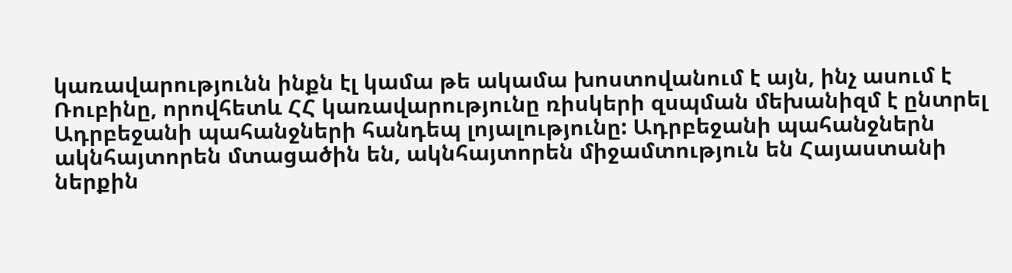կառավարությունն ինքն էլ կամա թե ակամա խոստովանում է այն, ինչ ասում է Ռուբինը, որովհետև ՀՀ կառավարությունը ռիսկերի զսպման մեխանիզմ է ընտրել Ադրբեջանի պահանջների հանդեպ լոյալությունը: Ադրբեջանի պահանջներն ակնհայտորեն մտացածին են, ակնհայտորեն միջամտություն են Հայաստանի ներքին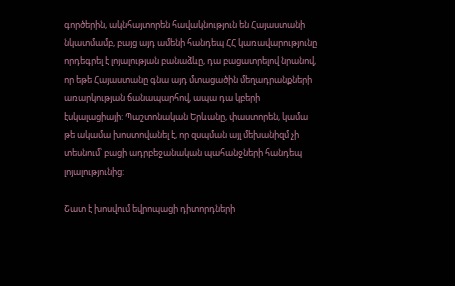գործերին, ակնհայտորեն հավակնություն են Հայաստանի նկատմամբ, բայց այդ ամենի հանդեպ ՀՀ կառավարությունը որդեգրել է լոյալության բանաձևը, դա բացատրելով նրանով, որ եթե Հայաստանը գնա այդ մտացածին մեղադրանքների առարկության ճանապարհով, ապա դա կբերի էսկալացիայի: Պաշտոնական Երևանը, փաստորեն, կամա թե ակամա խոստովանել է, որ զսպման այլ մեխանիզմ չի տեսնում՝ բացի ադրբեջանական պահանջների հանդեպ լոյալությունից:

Շատ է խոսվում եվրոպացի դիտորդների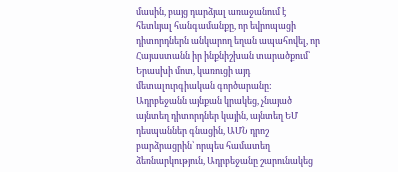մասին, բայց դարձյալ առաջանում է հետևյալ հանգամանքը, որ եվրոպացի դիտորդներն անկարող եղան ապահովել, որ Հայաստանն իր ինքնիշխան տարածքում՝ Երասխի մոտ, կառուցի այդ մետալուրգիական գործարանը: Ադրբեջանն այնքան կրակեց, չնայած այնտեղ դիտորդներ կային, այնտեղ ԵՄ դեսպաններ գնացին, ԱՄՆ դրոշ բարձրացրին՝ որպես համատեղ ձեռնարկություն, Ադրբեջանը շարունակեց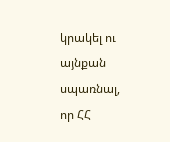կրակել ու այնքան սպառնալ, որ ՀՀ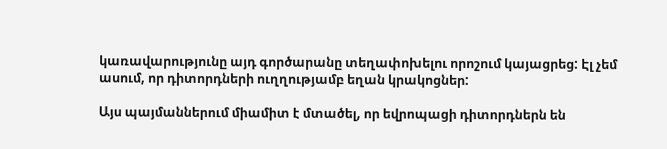կառավարությունը այդ գործարանը տեղափոխելու որոշում կայացրեց: Էլ չեմ ասում, որ դիտորդների ուղղությամբ եղան կրակոցներ:

Այս պայմաններում միամիտ է մտածել, որ եվրոպացի դիտորդներն են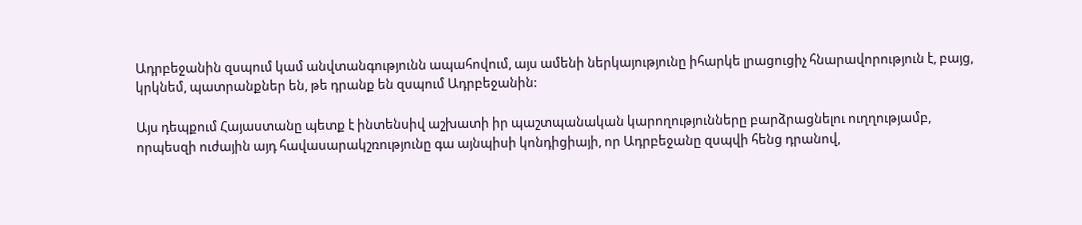Ադրբեջանին զսպում կամ անվտանգությունն ապահովում, այս ամենի ներկայությունը իհարկե լրացուցիչ հնարավորություն է, բայց, կրկնեմ, պատրանքներ են, թե դրանք են զսպում Ադրբեջանին:

Այս դեպքում Հայաստանը պետք է ինտենսիվ աշխատի իր պաշտպանական կարողությունները բարձրացնելու ուղղությամբ, որպեսզի ուժային այդ հավասարակշռությունը գա այնպիսի կոնդիցիայի, որ Ադրբեջանը զսպվի հենց դրանով,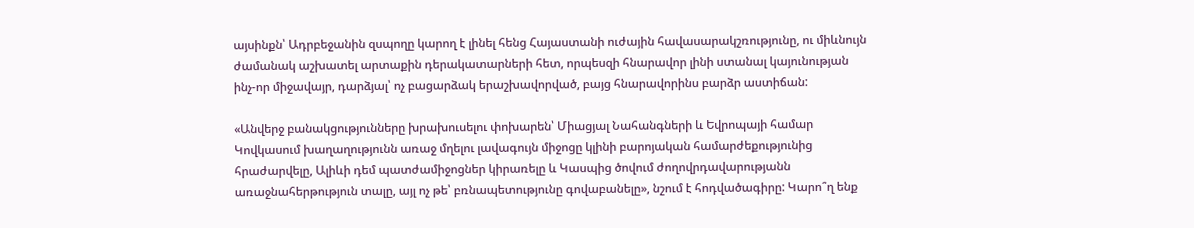այսինքն՝ Ադրբեջանին զսպողը կարող է լինել հենց Հայաստանի ուժային հավասարակշռությունը, ու միևնույն ժամանակ աշխատել արտաքին դերակատարների հետ, որպեսզի հնարավոր լինի ստանալ կայունության ինչ-որ միջավայր, դարձյալ՝ ոչ բացարձակ երաշխավորված, բայց հնարավորինս բարձր աստիճան:

«Անվերջ բանակցությունները խրախուսելու փոխարեն՝ Միացյալ Նահանգների և Եվրոպայի համար Կովկասում խաղաղությունն առաջ մղելու լավագույն միջոցը կլինի բարոյական համարժեքությունից հրաժարվելը, Ալիևի դեմ պատժամիջոցներ կիրառելը և Կասպից ծովում ժողովրդավարությանն առաջնահերթություն տալը, այլ ոչ թե՝ բռնապետությունը գովաբանելը», նշում է հոդվածագիրը: Կարո՞ղ ենք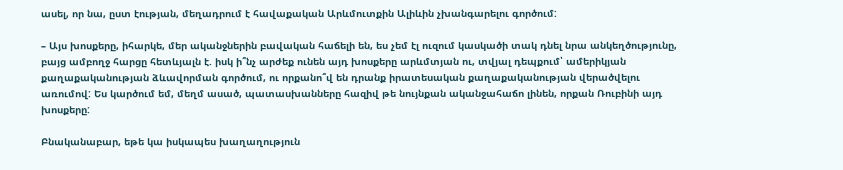ասել, որ նա, ըստ էության, մեղադրում է հավաքական Արևմուտքին Ալիևին չխանգարելու գործում:

– Այս խոսքերը, իհարկե, մեր ականջներին բավական հաճելի են, ես չեմ էլ ուզում կասկածի տակ դնել նրա անկեղծությունը, բայց ամբողջ հարցը հետևյալն է. իսկ ի՞նչ արժեք ունեն այդ խոսքերը արևմտյան ու, տվյալ դեպքում՝ ամերիկյան քաղաքականության ձևավորման գործում, ու որքանո՞վ են դրանք իրատեսական քաղաքականության վերածվելու առումով: Ես կարծում եմ, մեղմ ասած, պատասխանները հազիվ թե նույնքան ականջահաճո լինեն, որքան Ռուբինի այդ խոսքերը:

Բնականաբար, եթե կա իսկապես խաղաղություն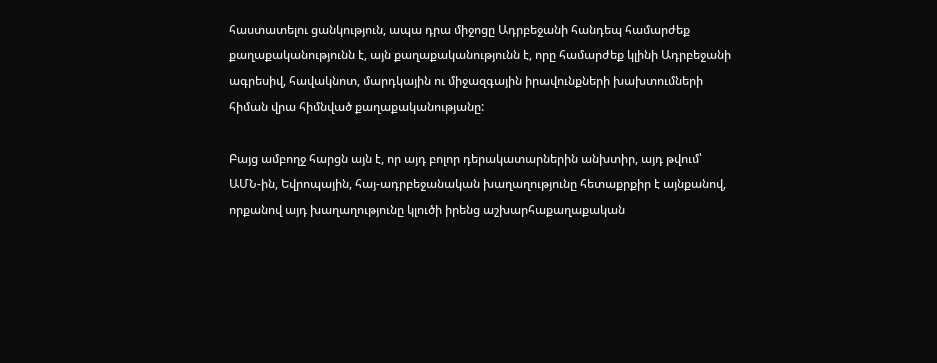հաստատելու ցանկություն, ապա դրա միջոցը Ադրբեջանի հանդեպ համարժեք քաղաքականությունն է, այն քաղաքականությունն է, որը համարժեք կլինի Ադրբեջանի ագրեսիվ, հավակնոտ, մարդկային ու միջազգային իրավունքների խախտումների հիման վրա հիմնված քաղաքականությանը:

Բայց ամբողջ հարցն այն է, որ այդ բոլոր դերակատարներին անխտիր, այդ թվում՝ ԱՄՆ-ին, Եվրոպային, հայ-ադրբեջանական խաղաղությունը հետաքրքիր է այնքանով, որքանով այդ խաղաղությունը կլուծի իրենց աշխարհաքաղաքական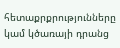հետաքրքրությունները կամ կծառայի դրանց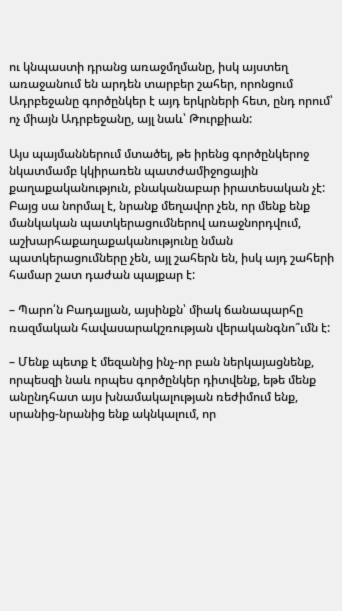ու կնպաստի դրանց առաջմղմանը, իսկ այստեղ առաջանում են արդեն տարբեր շահեր, որոնցում Ադրբեջանը գործընկեր է այդ երկրների հետ, ընդ որում՝ ոչ միայն Ադրբեջանը, այլ նաև՝ Թուրքիան:

Այս պայմաններում մտածել, թե իրենց գործընկերոջ նկատմամբ կկիրառեն պատժամիջոցային քաղաքականություն, բնականաբար իրատեսական չէ: Բայց սա նորմալ է, նրանք մեղավոր չեն, որ մենք ենք մանկական պատկերացումներով առաջնորդվում, աշխարհաքաղաքականությունը նման պատկերացումները չեն, այլ շահերն են, իսկ այդ շահերի համար շատ դաժան պայքար է:

– Պարո՛ն Բադալյան, այսինքն՝ միակ ճանապարհը ռազմական հավասարակշռության վերականգնո՞ւմն է:

– Մենք պետք է մեզանից ինչ-որ բան ներկայացնենք, որպեսզի նաև որպես գործընկեր դիտվենք, եթե մենք անընդհատ այս խնամակալության ռեժիմում ենք, սրանից-նրանից ենք ակնկալում, որ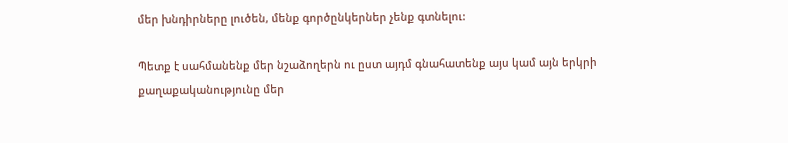մեր խնդիրները լուծեն, մենք գործընկերներ չենք գտնելու:

Պետք է սահմանենք մեր նշաձողերն ու ըստ այդմ գնահատենք այս կամ այն երկրի քաղաքականությունը մեր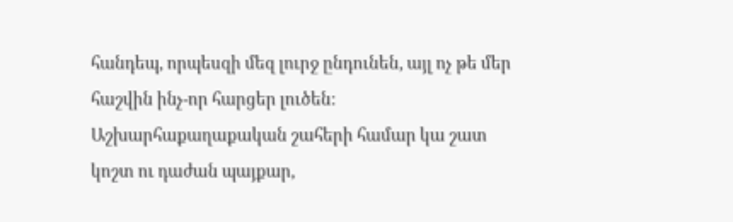հանդեպ, որպեսզի մեզ լուրջ ընդունեն, այլ ոչ թե մեր հաշվին ինչ-որ հարցեր լուծեն: Աշխարհաքաղաքական շահերի համար կա շատ կոշտ ու դաժան պայքար,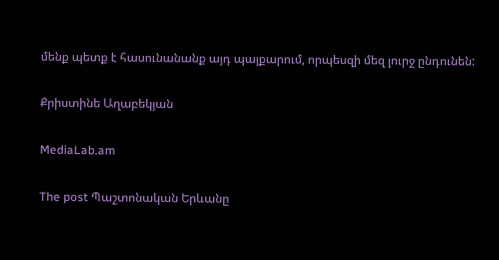մենք պետք է հասունանանք այդ պայքարում, որպեսզի մեզ լուրջ ընդունեն:

Քրիստինե Աղաբեկյան

MediaLab.am

The post Պաշտոնական Երևանը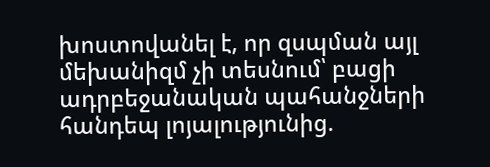խոստովանել է, որ զսպման այլ մեխանիզմ չի տեսնում՝ բացի ադրբեջանական պահանջների հանդեպ լոյալությունից.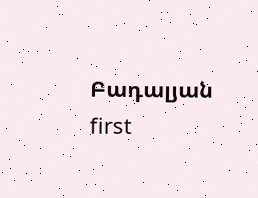Բադալյան  first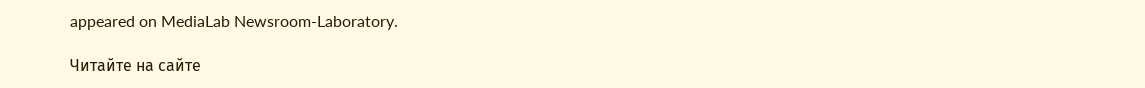appeared on MediaLab Newsroom-Laboratory.

Читайте на сайте